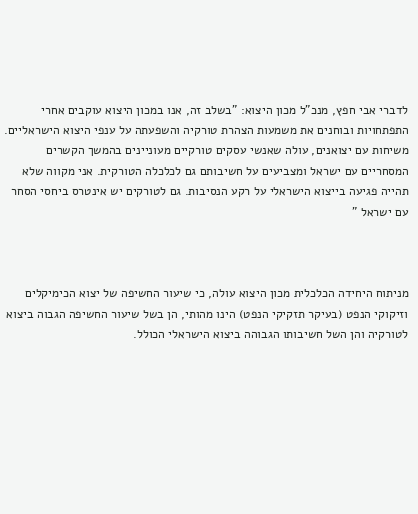לדברי אבי חפץ, מנכ"ל מכון היצוא: "בשלב זה, אנו במכון היצוא עוקבים אחרי התפתחויות ובוחנים את משמעות הצהרת טורקיה והשפעתה על ענפי היצוא הישראליים. משיחות עם יצואנים, עולה שאנשי עסקים טורקיים מעוניינים בהמשך הקשרים המסחריים עם ישראל ומצביעים על חשיבותם גם לכלכלה הטורקית. אני מקווה שלא תהייה פגיעה בייצוא הישראלי על רקע הנסיבות. גם לטורקים יש אינטרס ביחסי הסחר עם ישראל "



מניתוח היחידה הכלכלית מכון היצוא עולה, כי שיעור החשיפה של יצוא הכימיקלים וזיקוקי הנפט (בעיקר תזקיקי הנפט) הינו מהותי, הן בשל שיעור החשיפה הגבוה ביצוא לטורקיה והן השל חשיבותו הגבוהה ביצוא הישראלי הכולל.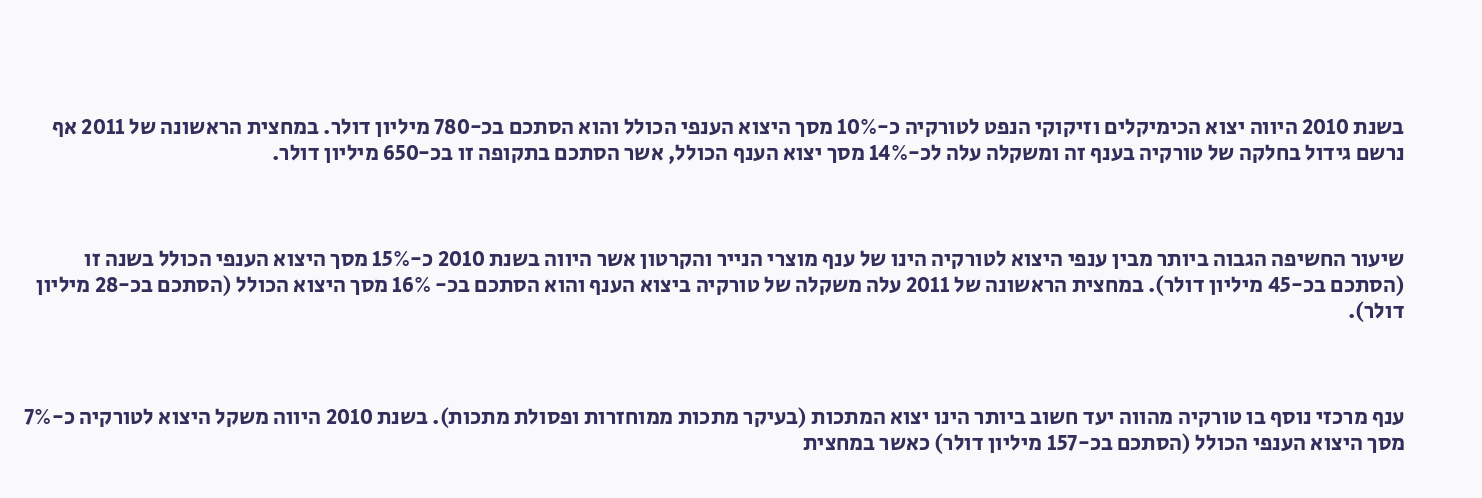בשנת 2010 היווה יצוא הכימיקלים וזיקוקי הנפט לטורקיה כ-10% מסך היצוא הענפי הכולל והוא הסתכם בכ-780 מיליון דולר. במחצית הראשונה של 2011 אף נרשם גידול בחלקה של טורקיה בענף זה ומשקלה עלה לכ-14% מסך יצוא הענף הכולל, אשר הסתכם בתקופה זו בכ-650 מיליון דולר.



שיעור החשיפה הגבוה ביותר מבין ענפי היצוא לטורקיה הינו של ענף מוצרי הנייר והקרטון אשר היווה בשנת 2010 כ-15% מסך היצוא הענפי הכולל בשנה זו (הסתכם בכ-45 מיליון דולר). במחצית הראשונה של 2011 עלה משקלה של טורקיה ביצוא הענף והוא הסתכם בכ- 16% מסך היצוא הכולל (הסתכם בכ-28 מיליון דולר).



ענף מרכזי נוסף בו טורקיה מהווה יעד חשוב ביותר הינו יצוא המתכות (בעיקר מתכות ממוחזרות ופסולת מתכות). בשנת 2010 היווה משקל היצוא לטורקיה כ-7% מסך היצוא הענפי הכולל (הסתכם בכ-157 מיליון דולר) כאשר במחצית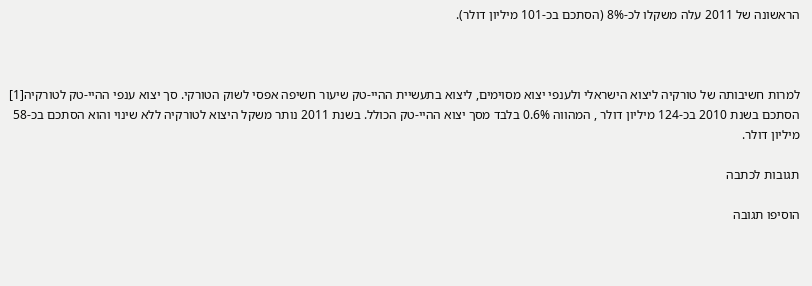הראשונה של 2011 עלה משקלו לכ-8% (הסתכם בכ-101 מיליון דולר).



למרות חשיבותה של טורקיה ליצוא הישראלי ולענפי יצוא מסוימים, ליצוא בתעשיית ההיי-טק שיעור חשיפה אפסי לשוק הטורקי. סך יצוא ענפי ההיי-טק לטורקיה[1] הסתכם בשנת 2010 בכ-124 מיליון דולר , המהווה 0.6% בלבד מסך יצוא ההיי-טק הכולל. בשנת 2011 נותר משקל היצוא לטורקיה ללא שינוי והוא הסתכם בכ-58 מיליון דולר.

תגובות לכתבה

הוסיפו תגובה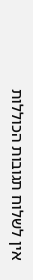אין לשלוח תגובות הכוללות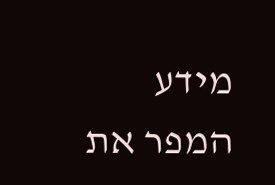מידע המפר את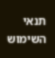תנאי השימוש